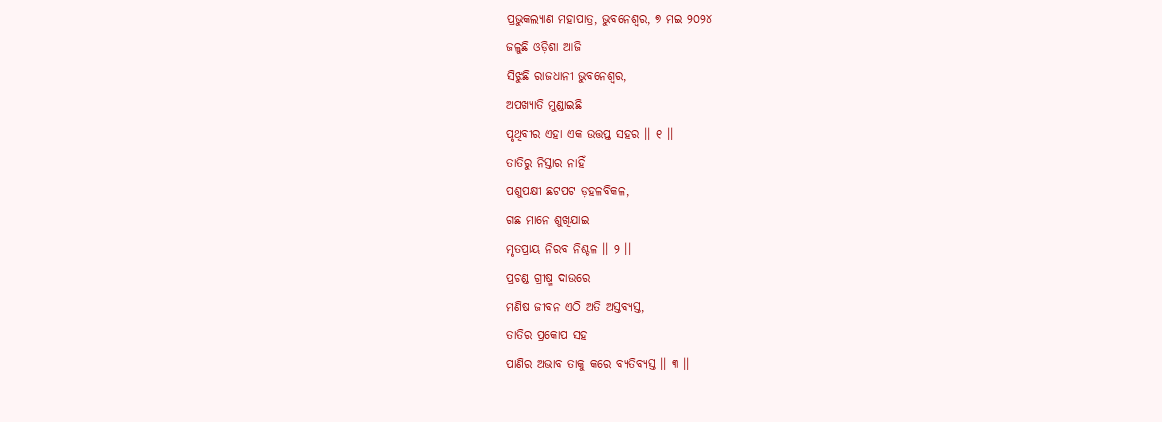ପ୍ରଭୁକଲ୍ୟାଣ ମହାପାତ୍ର, ଭୁବନେଶ୍ୱର, ୭ ମଇ ୨୦୨୪
ଜଳୁଛି ଓଡ଼ିଶା ଆଜି
ସିଝୁଛି ରାଜଧାନୀ ଭୁବନେଶ୍ୱର,
ଅପଖ୍ୟାତି ମୁଣ୍ଡାଇଛି
ପୃଥିବୀର ଏହା ଏକ ଉତ୍ତପ୍ତ ସହର ।। ୧ ।।
ତାତିରୁ ନିସ୍ତାର ନାହିଁ
ପଶୁପକ୍ଷୀ ଛଟପଟ ଡ଼ହଳବିକଳ,
ଗଛ ମାନେ ଶୁଖିଯାଇ
ମୃତପ୍ରାୟ ନିରବ ନିଶ୍ଚଳ ।। ୨ ।।
ପ୍ରଚଣ୍ଡ ଗ୍ରୀଷ୍ମ ଦାଉରେ
ମଣିଷ ଜୀବନ ଏଠି ଅତି ଅସ୍ତବ୍ୟସ୍ତ,
ତାତିର ପ୍ରକୋପ ସହ
ପାଣିର ଅଭାବ ତାକୁ କରେ ବ୍ୟତିବ୍ୟସ୍ତ ।। ୩ ।।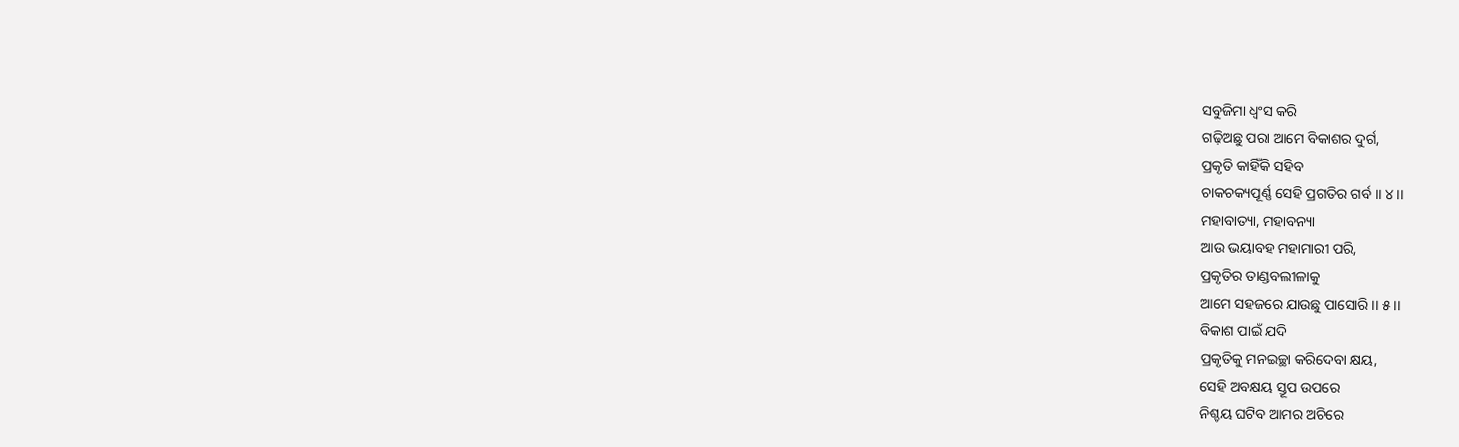ସବୁଜିମା ଧ୍ୱଂସ କରି
ଗଢ଼ିଅଛୁ ପରା ଆମେ ବିକାଶର ଦୁର୍ଗ,
ପ୍ରକୃତି କାହିଁକି ସହିବ
ଚାକଚକ୍ୟପୂର୍ଣ୍ଣ ସେହି ପ୍ରଗତିର ଗର୍ବ ।। ୪ ।।
ମହାବାତ୍ୟା, ମହାବନ୍ୟା
ଆଉ ଭୟାବହ ମହାମାରୀ ପରି,
ପ୍ରକୃତିର ତାଣ୍ଡବଲୀଳାକୁ
ଆମେ ସହଜରେ ଯାଉଛୁ ପାସୋରି ।। ୫ ।।
ବିକାଶ ପାଇଁ ଯଦି
ପ୍ରକୃତିକୁ ମନଇଚ୍ଛା କରିଦେବା କ୍ଷୟ,
ସେହି ଅବକ୍ଷୟ ସ୍ତୂପ ଉପରେ
ନିଶ୍ଚୟ ଘଟିବ ଆମର ଅଚିରେ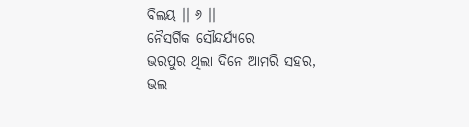ବିଲୟ ।। ୬ ।।
ନୈସର୍ଗିକ ସୌନ୍ଦର୍ଯ୍ୟରେ
ଭରପୁର ଥିଲା ଦିନେ ଆମରି ସହର,
ଭଲ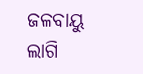ଜଳବାୟୁ ଲାଗି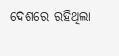ଦେଶରେ ରହିଥିଲା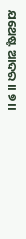ଯଥେଷ୍ଟ ଆଦର ।। ୭ ।।